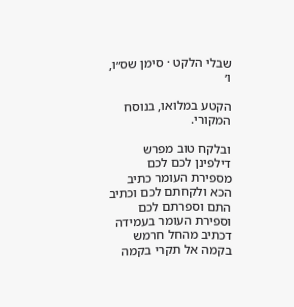שבלי הלקט · סימן שס״ו, ו׳

הקטע במלואו, בנוסח המקורי.

ובלקח טוב מפרש דילפינן לכם לכם מספירת העומר כתיב הכא ולקחתם לכם וכתיב התם וספרתם לכם וספירת העומר בעמידה דכתיב מהחל חרמש בקמה אל תקרי בקמה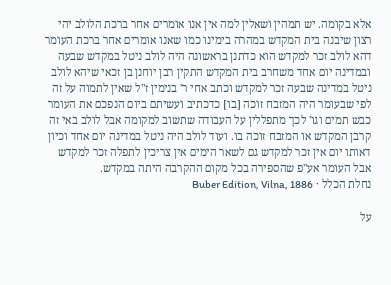אלא בקומה. יש תמהין ושאלין למה אין אנו אומרים אחר ברכת הלולב יהי רצון שיבנה בית המקדש במהרה בימינו כמו שאנו אומרים אחר ברכת העומר דהא לולב זכר למקדש הוא כדתנן בראשונה היה לולב ניטל במקדש שבעה ובמדינה יום אחד משחרב בית המקדש התקין רבן יוחנן בן זכאי שיהא לולב ניטל במדינה שבעה זכר למקדש וכתב אחי ר' בנימין ז"ל שאין לתמוה על זה לפי שבעומר היה המזבח זוכה [בו] כדכתיב ועשיתם ביום הנפכם את העומר כבש תמים וגו' לכך מתפללין על העבודה שתשוב למקומה אבל לולב באי זה קרבן המקדש או המזבח זוכה בו. ועוד לולב היה ניטל במדינה יום אחד וכיון דאותו יום אין זכר למקדש גם לשאר הימים אין צריכין לתפלה זכר למקדש אבל העומר אע"פ שהספירה בכל מקום ההקרבה היתה במקדש.
נחלת הכלל · Buber Edition, Vilna, 1886

על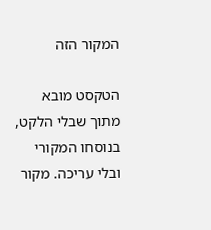המקור הזה

הטקסט מובא מתוך שבלי הלקט, בנוסחו המקורי ובלי עריכה. מקור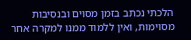הלכתי נכתב בזמן מסוים ובנסיבות מסוימות, ואין ללמוד ממנו למקרה אחר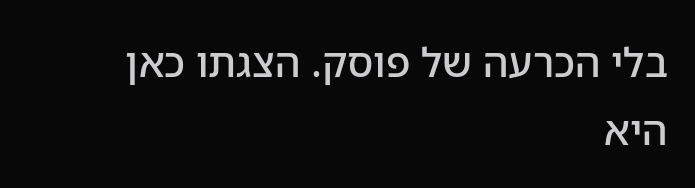בלי הכרעה של פוסק. הצגתו כאן היא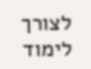לצורך לימוד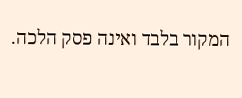המקור בלבד ואינה פסק הלכה.